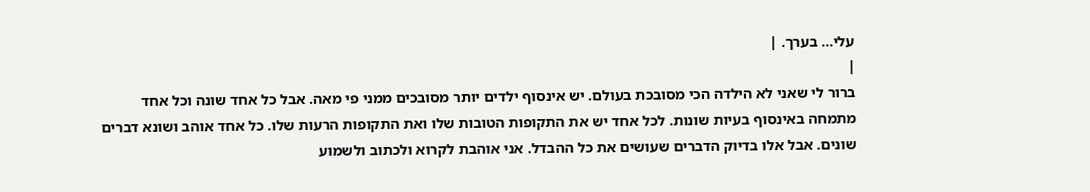עלי... בערך. |
|
ברור לי שאני לא הילדה הכי מסובכת בעולם. יש אינסוף ילדים יותר מסובכים ממני פי מאה. אבל כל אחד שונה וכל אחד מתמחה באינסוף בעיות שונות. לכל אחד יש את התקופות הטובות שלו ואת התקופות הרעות שלו. כל אחד אוהב ושונא דברים שונים. אבל אלו בדיוק הדברים שעושים את כל ההבדל. אני אוהבת לקרוא ולכתוב ולשמוע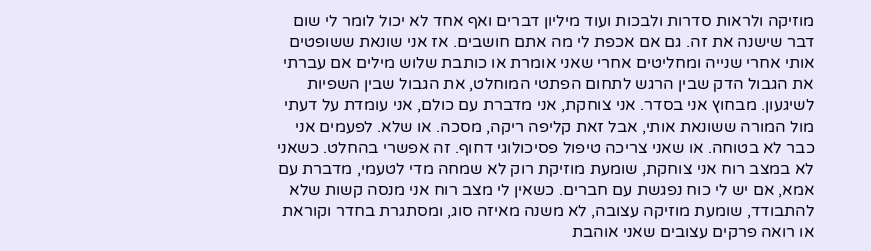מוזיקה ולראות סדרות ולבכות ועוד מיליון דברים ואף אחד לא יכול לומר לי שום דבר שישנה את זה. גם אם אכפת לי מה אתם חושבים. אז אני שונאת ששופטים אותי אחרי שנייה ומחליטים אחרי שאני אומרת או כותבת שלוש מילים אם עברתי את הגבול הדק שבין הרגש לתחום הפתטי המוחלט, את הגבול שבין השפיות לשיגעון. מבחוץ אני בסדר. אני צוחקת, אני מדברת עם כולם, אני עומדת על דעתי מול המורה ששונאת אותי, אבל זאת קליפה ריקה, מסכה. או שלא. לפעמים אני כבר לא בטוחה. או שאני צריכה טיפול פסיכולוגי דחוף. זה אפשרי בהחלט. כשאני לא במצב רוח אני צוחקת, שומעת מוזיקת רוק לא שמחה מדי לטעמי, מדברת עם אמא, אם יש לי כוח נפגשת עם חברים. כשאין לי מצב רוח אני מנסה קשות שלא להתבודד, שומעת מוזיקה עצובה, לא משנה מאיזה סוג, ומסתגרת בחדר וקוראת או רואה פרקים עצובים שאני אוהבת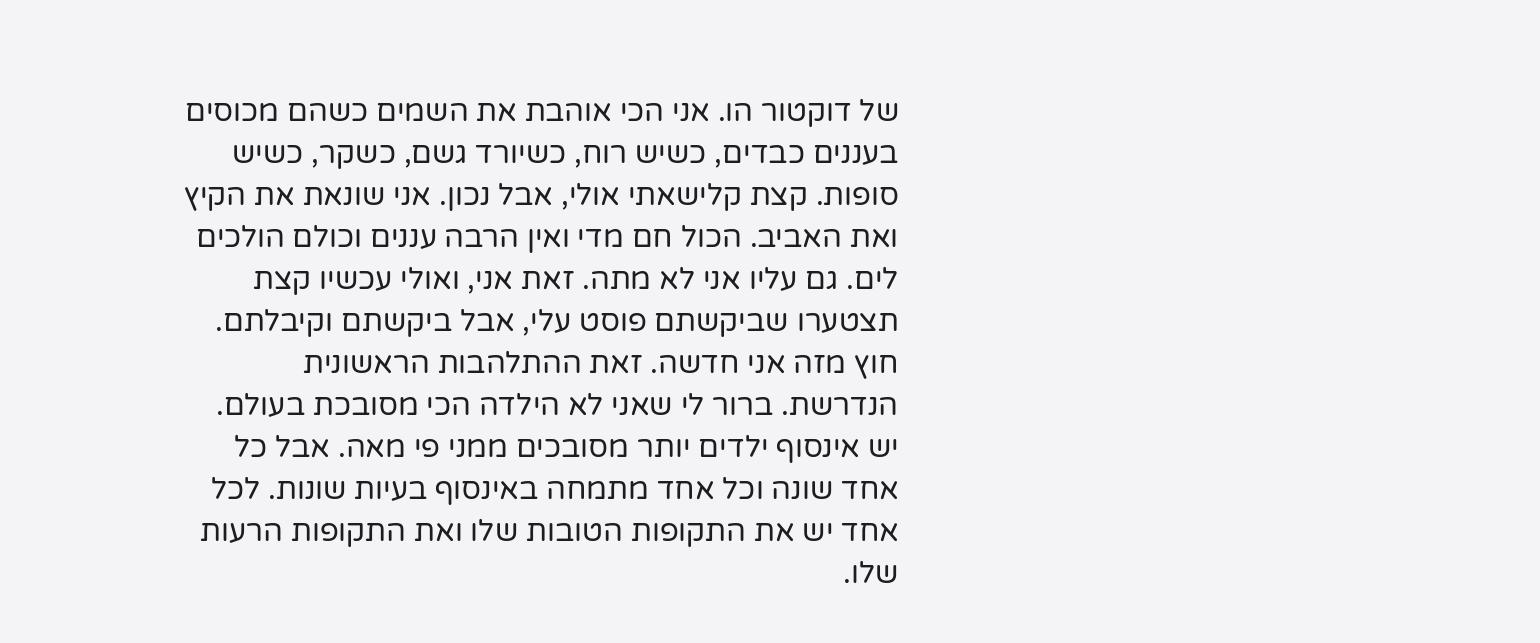של דוקטור הו. אני הכי אוהבת את השמים כשהם מכוסים בעננים כבדים, כשיש רוח, כשיורד גשם, כשקר, כשיש סופות. קצת קלישאתי אולי, אבל נכון. אני שונאת את הקיץ ואת האביב. הכול חם מדי ואין הרבה עננים וכולם הולכים לים. גם עליו אני לא מתה. זאת אני, ואולי עכשיו קצת תצטערו שביקשתם פוסט עלי, אבל ביקשתם וקיבלתם. חוץ מזה אני חדשה. זאת ההתלהבות הראשונית הנדרשת. ברור לי שאני לא הילדה הכי מסובכת בעולם. יש אינסוף ילדים יותר מסובכים ממני פי מאה. אבל כל אחד שונה וכל אחד מתמחה באינסוף בעיות שונות. לכל אחד יש את התקופות הטובות שלו ואת התקופות הרעות שלו.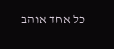כל אחד אוהב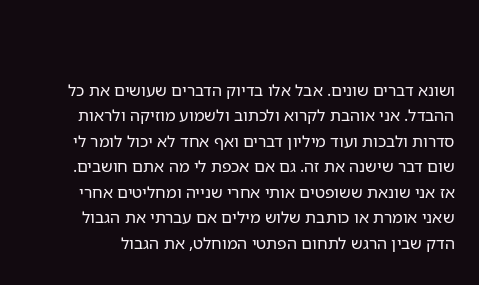ושונא דברים שונים. אבל אלו בדיוק הדברים שעושים את כל ההבדל. אני אוהבת לקרוא ולכתוב ולשמוע מוזיקה ולראות סדרות ולבכות ועוד מיליון דברים ואף אחד לא יכול לומר לי שום דבר שישנה את זה. גם אם אכפת לי מה אתם חושבים. אז אני שונאת ששופטים אותי אחרי שנייה ומחליטים אחרי שאני אומרת או כותבת שלוש מילים אם עברתי את הגבול הדק שבין הרגש לתחום הפתטי המוחלט, את הגבול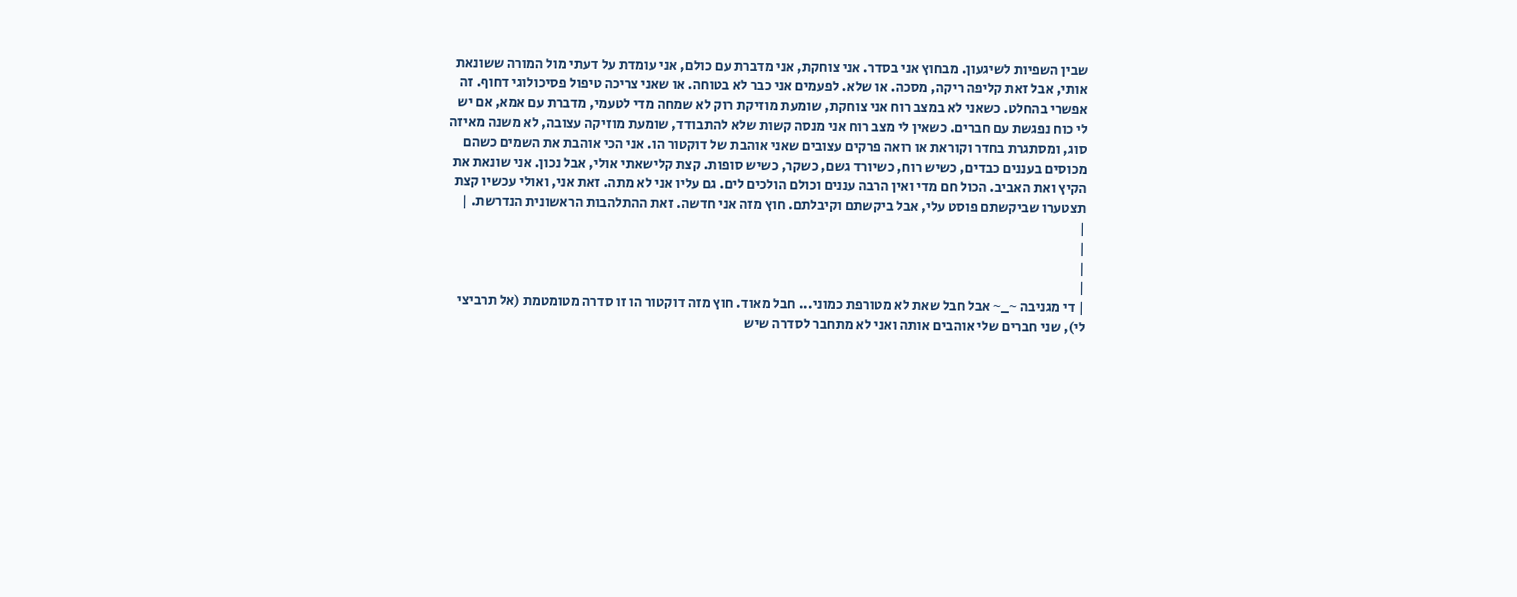שבין השפיות לשיגעון. מבחוץ אני בסדר. אני צוחקת, אני מדברת עם כולם, אני עומדת על דעתי מול המורה ששונאת אותי, אבל זאת קליפה ריקה, מסכה. או שלא. לפעמים אני כבר לא בטוחה. או שאני צריכה טיפול פסיכולוגי דחוף. זה אפשרי בהחלט. כשאני לא במצב רוח אני צוחקת, שומעת מוזיקת רוק לא שמחה מדי לטעמי, מדברת עם אמא, אם יש לי כוח נפגשת עם חברים. כשאין לי מצב רוח אני מנסה קשות שלא להתבודד, שומעת מוזיקה עצובה, לא משנה מאיזה סוג, ומסתגרת בחדר וקוראת או רואה פרקים עצובים שאני אוהבת של דוקטור הו. אני הכי אוהבת את השמים כשהם מכוסים בעננים כבדים, כשיש רוח, כשיורד גשם, כשקר, כשיש סופות. קצת קלישאתי אולי, אבל נכון. אני שונאת את הקיץ ואת האביב. הכול חם מדי ואין הרבה עננים וכולם הולכים לים. גם עליו אני לא מתה. זאת אני, ואולי עכשיו קצת תצטערו שביקשתם פוסט עלי, אבל ביקשתם וקיבלתם. חוץ מזה אני חדשה. זאת ההתלהבות הראשונית הנדרשת. |
|
|
|
|
| די מגניבה ~_~ אבל חבל שאת לא מטורפת כמוני... חבל מאוד. חוץ מזה דוקטור הו זו סדרה מטומטמת (אל תרביצי לי), שני חברים שלי אוהבים אותה ואני לא מתחבר לסדרה שיש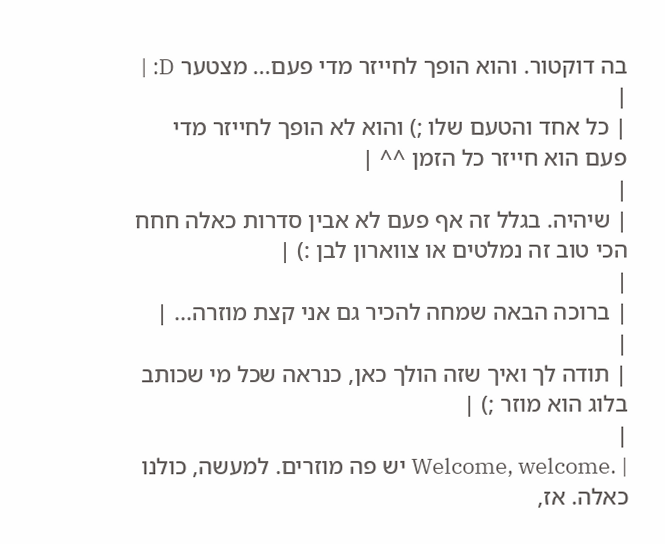בה דוקטור. והוא הופך לחייזר מדי פעם... מצטער D: |
|
| כל אחד והטעם שלו ;) והוא לא הופך לחייזר מדי פעם הוא חייזר כל הזמן ^^ |
|
| שיהיה. בגלל זה אף פעם לא אבין סדרות כאלה חחח הכי טוב זה נמלטים או צווארון לבן :) |
|
| ברוכה הבאה שמחה להכיר גם אני קצת מוזרה... |
|
| תודה לך ואיך שזה הולך כאן, כנראה שכל מי שכותב בלוג הוא מוזר ;) |
|
| .Welcome, welcome יש פה מוזרים. למעשה, כולנו כאלה. אז,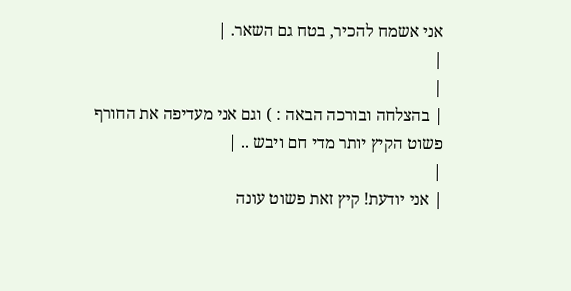אני אשמח להכיר, בטח גם השאר. |
|
|
| בהצלחה ובורכה הבאה : ) וגם אני מעדיפה את החורף פשוט הקיץ יותר מדי חם ויבש .. |
|
| אני יודעת! קיץ זאת פשוט עונה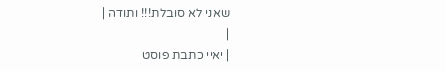שאני לא סובלת!!! ותודה |
|
| יאיי כתבת פוסט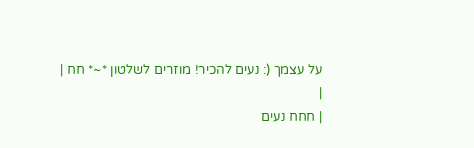על עצמך (: נעים להכיר! מוזרים לשלטון *~* חח |
|
| חחח נעים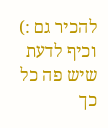להכיר גם :) וכיף לדעת שיש פה כל כך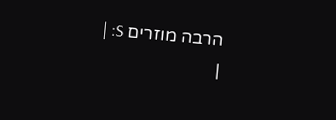הרבה מוזרים S: |
|